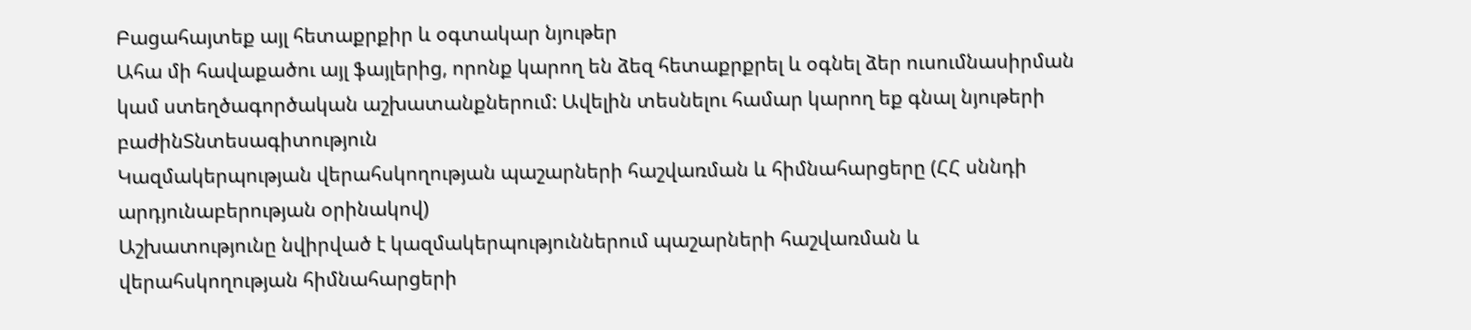Բացահայտեք այլ հետաքրքիր և օգտակար նյութեր
Ահա մի հավաքածու այլ ֆայլերից, որոնք կարող են ձեզ հետաքրքրել և օգնել ձեր ուսումնասիրման կամ ստեղծագործական աշխատանքներում: Ավելին տեսնելու համար կարող եք գնալ նյութերի բաժինՏնտեսագիտություն
Կազմակերպության վերահսկողության պաշարների հաշվառման և հիմնահարցերը (ՀՀ սննդի արդյունաբերության օրինակով)
Աշխատությունը նվիրված է կազմակերպություններում պաշարների հաշվառման և վերահսկողության հիմնահարցերի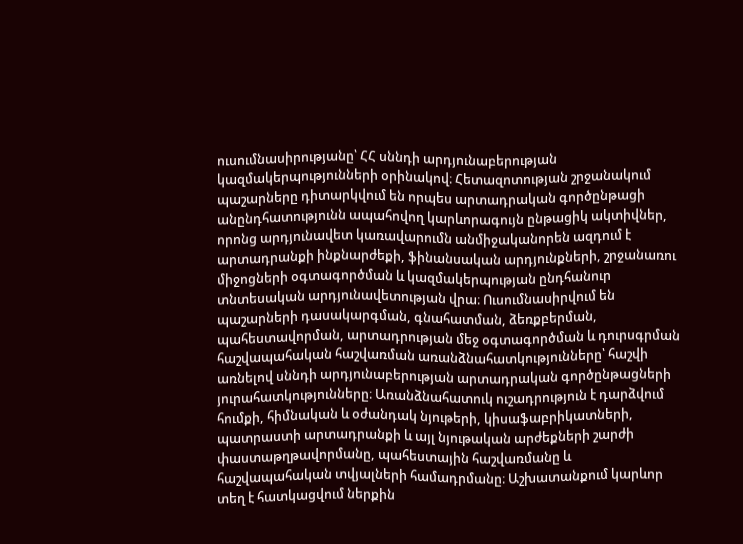ուսումնասիրությանը՝ ՀՀ սննդի արդյունաբերության կազմակերպությունների օրինակով։ Հետազոտության շրջանակում պաշարները դիտարկվում են որպես արտադրական գործընթացի անընդհատությունն ապահովող կարևորագույն ընթացիկ ակտիվներ, որոնց արդյունավետ կառավարումն անմիջականորեն ազդում է արտադրանքի ինքնարժեքի, ֆինանսական արդյունքների, շրջանառու միջոցների օգտագործման և կազմակերպության ընդհանուր տնտեսական արդյունավետության վրա։ Ուսումնասիրվում են պաշարների դասակարգման, գնահատման, ձեռքբերման, պահեստավորման, արտադրության մեջ օգտագործման և դուրսգրման հաշվապահական հաշվառման առանձնահատկությունները՝ հաշվի առնելով սննդի արդյունաբերության արտադրական գործընթացների յուրահատկությունները։ Առանձնահատուկ ուշադրություն է դարձվում հումքի, հիմնական և օժանդակ նյութերի, կիսաֆաբրիկատների, պատրաստի արտադրանքի և այլ նյութական արժեքների շարժի փաստաթղթավորմանը, պահեստային հաշվառմանը և հաշվապահական տվյալների համադրմանը։ Աշխատանքում կարևոր տեղ է հատկացվում ներքին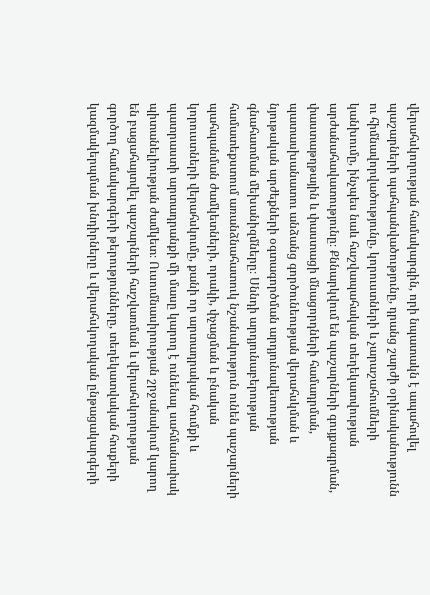վերահսկողության համակարգին, որի նպատակն է ապահովել պաշարների պահպանվածությունը, դրանց շարժի օրինականությունն ու հիմնավորվածությունը, կորուստների և չարաշահումների կանխումը, ինչպես նաև հաշվապահական տեղեկատվության արժանահավատությունը։ Քննարկվում են պաշարների գույքագրման, փաստաթղթային և փաստացի մնացորդների համադրման, պատասխանատու անձանց գործունեության վերահսկման և նյութական արժեքների օգտագործման արդյունավետության գնահատման մեխանիզմները։ Սննդի արդյունաբերության համատեքստում առանձնահատուկ նշանակություն ունեն պաշարների պահպանման ժամկետների, որակի, փչացման և բնական կորուստների վերահսկումը, քանի որ արտադրական հումքի և պատրաստի արտադրանքի մի մասը կարող է ունենալ սահմանափակ պիտանելիության ժամկետ։ Ուսումնասիրության շրջանակում կարող են բացահայտվել պաշարների հաշվառման և վերահսկողության գործող համակարգերի թերությունները, տեղեկատվական հոսքերի կազմակերպման խնդիրները և վերահսկողական ընթացակարգերի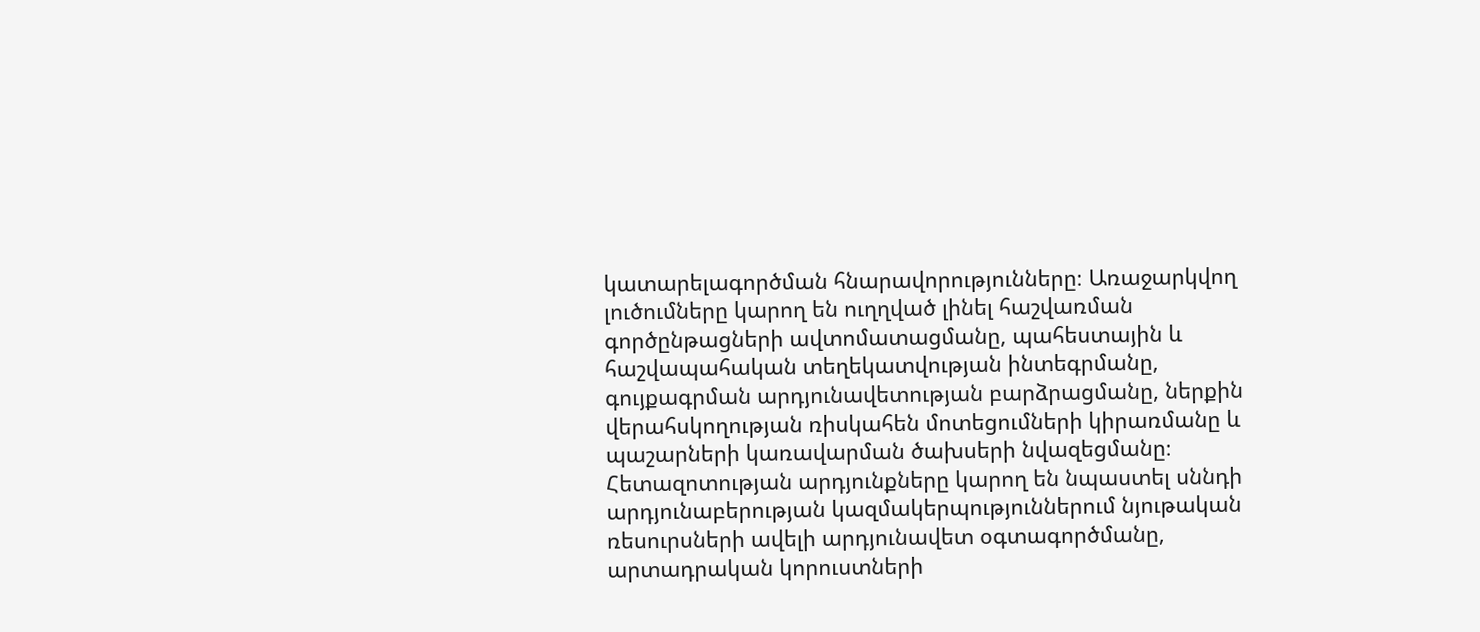կատարելագործման հնարավորությունները։ Առաջարկվող լուծումները կարող են ուղղված լինել հաշվառման գործընթացների ավտոմատացմանը, պահեստային և հաշվապահական տեղեկատվության ինտեգրմանը, գույքագրման արդյունավետության բարձրացմանը, ներքին վերահսկողության ռիսկահեն մոտեցումների կիրառմանը և պաշարների կառավարման ծախսերի նվազեցմանը։ Հետազոտության արդյունքները կարող են նպաստել սննդի արդյունաբերության կազմակերպություններում նյութական ռեսուրսների ավելի արդյունավետ օգտագործմանը, արտադրական կորուստների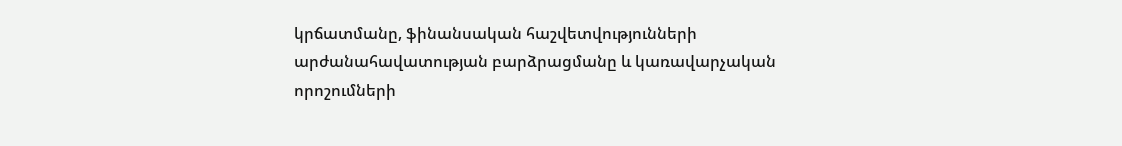կրճատմանը, ֆինանսական հաշվետվությունների արժանահավատության բարձրացմանը և կառավարչական որոշումների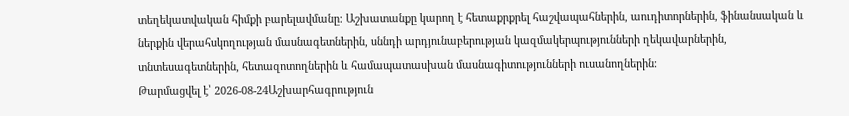տեղեկատվական հիմքի բարելավմանը։ Աշխատանքը կարող է հետաքրքրել հաշվապահներին, աուդիտորներին, ֆինանսական և ներքին վերահսկողության մասնագետներին, սննդի արդյունաբերության կազմակերպությունների ղեկավարներին, տնտեսագետներին, հետազոտողներին և համապատասխան մասնագիտությունների ուսանողներին։
Թարմացվել է՝ 2026-08-24Աշխարհագրություն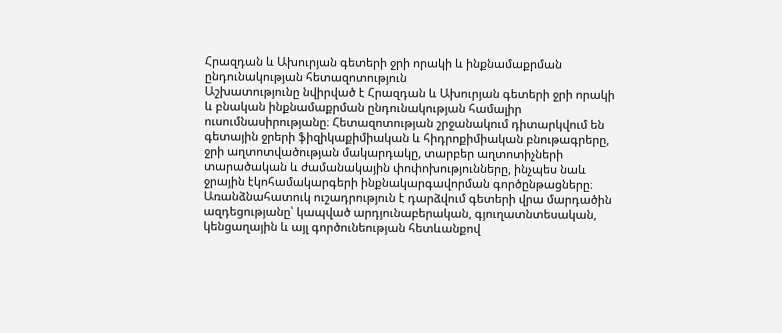Հրազդան և Ախուրյան գետերի ջրի որակի և ինքնամաքրման ընդունակության հետազոտություն
Աշխատությունը նվիրված է Հրազդան և Ախուրյան գետերի ջրի որակի և բնական ինքնամաքրման ընդունակության համալիր ուսումնասիրությանը։ Հետազոտության շրջանակում դիտարկվում են գետային ջրերի ֆիզիկաքիմիական և հիդրոքիմիական բնութագրերը, ջրի աղտոտվածության մակարդակը, տարբեր աղտոտիչների տարածական և ժամանակային փոփոխությունները, ինչպես նաև ջրային էկոհամակարգերի ինքնակարգավորման գործընթացները։ Առանձնահատուկ ուշադրություն է դարձվում գետերի վրա մարդածին ազդեցությանը՝ կապված արդյունաբերական, գյուղատնտեսական, կենցաղային և այլ գործունեության հետևանքով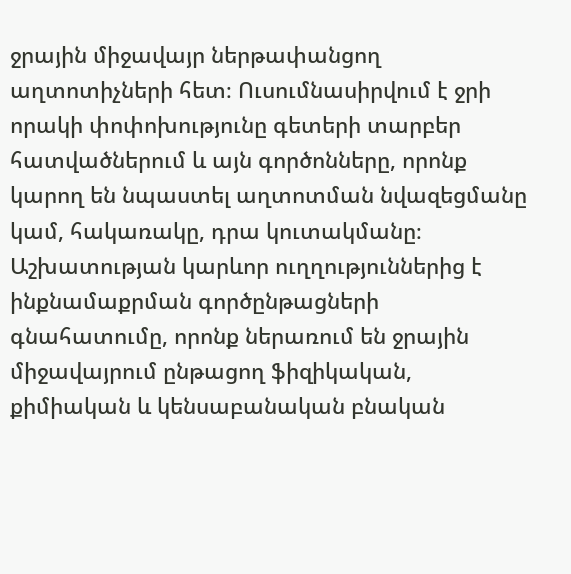ջրային միջավայր ներթափանցող աղտոտիչների հետ։ Ուսումնասիրվում է ջրի որակի փոփոխությունը գետերի տարբեր հատվածներում և այն գործոնները, որոնք կարող են նպաստել աղտոտման նվազեցմանը կամ, հակառակը, դրա կուտակմանը։ Աշխատության կարևոր ուղղություններից է ինքնամաքրման գործընթացների գնահատումը, որոնք ներառում են ջրային միջավայրում ընթացող ֆիզիկական, քիմիական և կենսաբանական բնական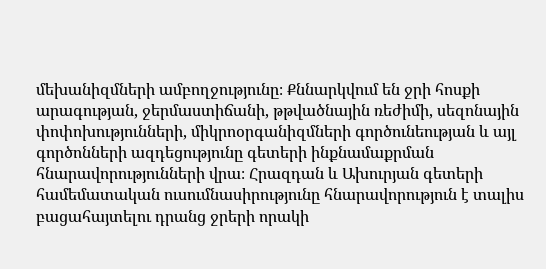մեխանիզմների ամբողջությունը։ Քննարկվում են ջրի հոսքի արագության, ջերմաստիճանի, թթվածնային ռեժիմի, սեզոնային փոփոխությունների, միկրոօրգանիզմների գործունեության և այլ գործոնների ազդեցությունը գետերի ինքնամաքրման հնարավորությունների վրա։ Հրազդան և Ախուրյան գետերի համեմատական ուսումնասիրությունը հնարավորություն է տալիս բացահայտելու դրանց ջրերի որակի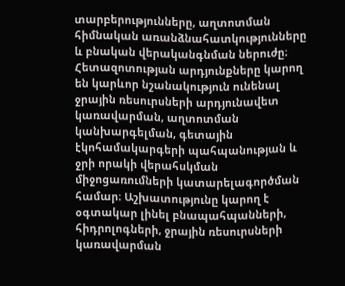տարբերությունները, աղտոտման հիմնական առանձնահատկությունները և բնական վերականգնման ներուժը։ Հետազոտության արդյունքները կարող են կարևոր նշանակություն ունենալ ջրային ռեսուրսների արդյունավետ կառավարման, աղտոտման կանխարգելման, գետային էկոհամակարգերի պահպանության և ջրի որակի վերահսկման միջոցառումների կատարելագործման համար։ Աշխատությունը կարող է օգտակար լինել բնապահպանների, հիդրոլոգների, ջրային ռեսուրսների կառավարման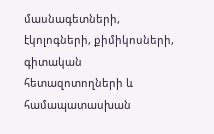մասնագետների, էկոլոգների, քիմիկոսների, գիտական հետազոտողների և համապատասխան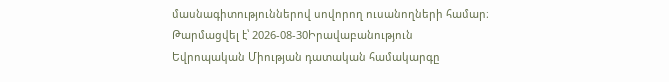մասնագիտություններով սովորող ուսանողների համար։
Թարմացվել է՝ 2026-08-30Իրավաբանություն
Եվրոպական Միության դատական համակարգը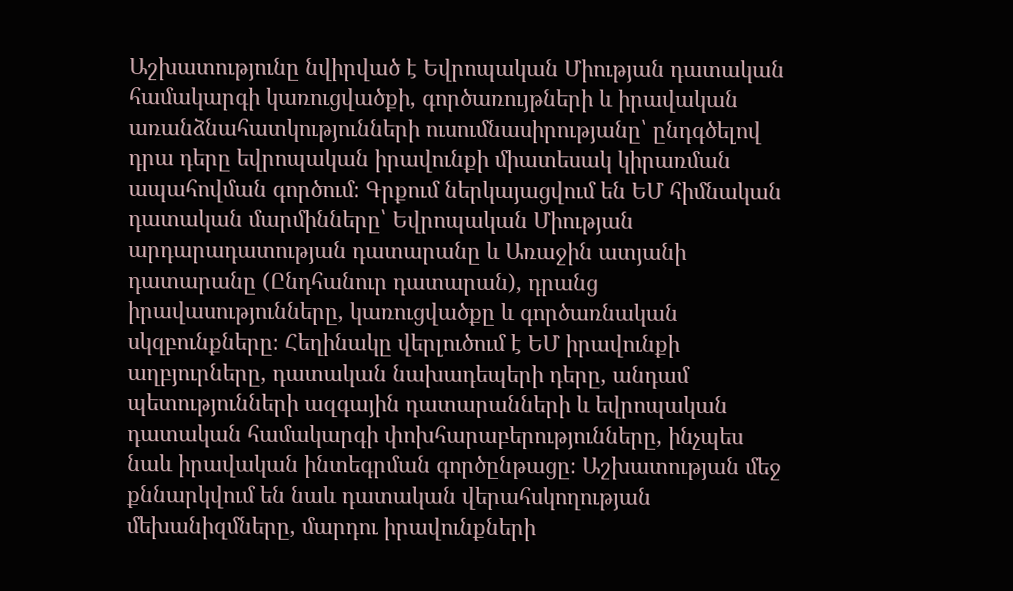Աշխատությունը նվիրված է Եվրոպական Միության դատական համակարգի կառուցվածքի, գործառույթների և իրավական առանձնահատկությունների ուսումնասիրությանը՝ ընդգծելով դրա դերը եվրոպական իրավունքի միատեսակ կիրառման ապահովման գործում։ Գրքում ներկայացվում են ԵՄ հիմնական դատական մարմինները՝ Եվրոպական Միության արդարադատության դատարանը և Առաջին ատյանի դատարանը (Ընդհանուր դատարան), դրանց իրավասությունները, կառուցվածքը և գործառնական սկզբունքները։ Հեղինակը վերլուծում է ԵՄ իրավունքի աղբյուրները, դատական նախադեպերի դերը, անդամ պետությունների ազգային դատարանների և եվրոպական դատական համակարգի փոխհարաբերությունները, ինչպես նաև իրավական ինտեգրման գործընթացը։ Աշխատության մեջ քննարկվում են նաև դատական վերահսկողության մեխանիզմները, մարդու իրավունքների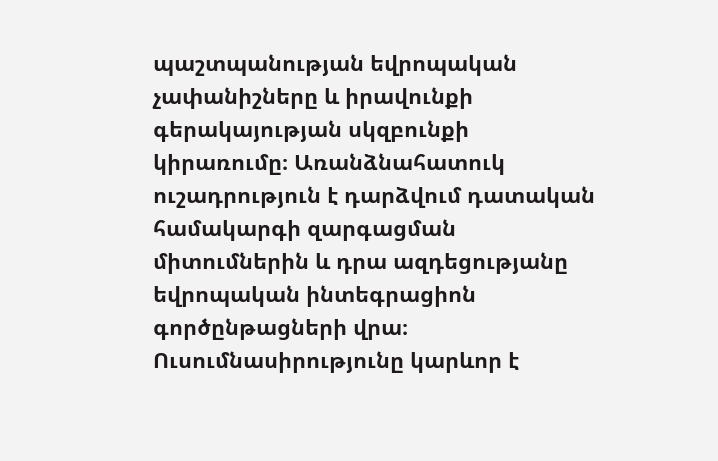պաշտպանության եվրոպական չափանիշները և իրավունքի գերակայության սկզբունքի կիրառումը։ Առանձնահատուկ ուշադրություն է դարձվում դատական համակարգի զարգացման միտումներին և դրա ազդեցությանը եվրոպական ինտեգրացիոն գործընթացների վրա։ Ուսումնասիրությունը կարևոր է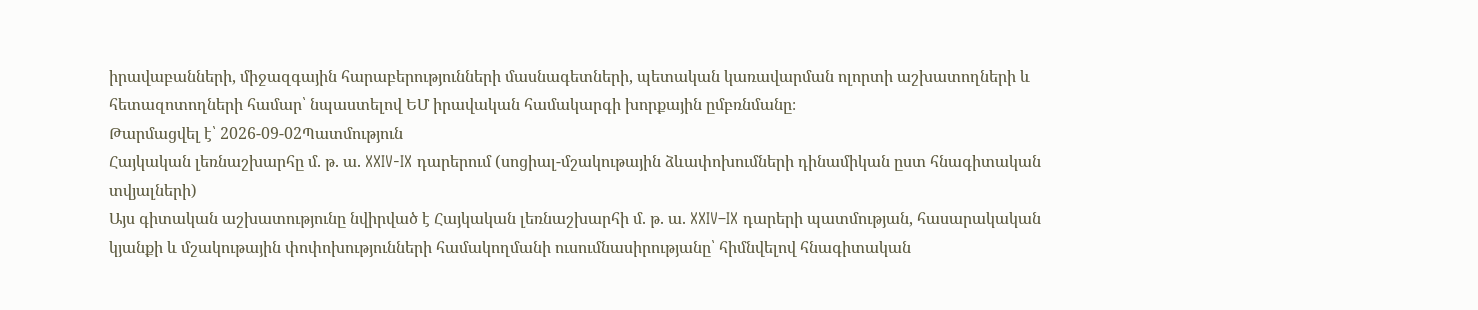իրավաբանների, միջազգային հարաբերությունների մասնագետների, պետական կառավարման ոլորտի աշխատողների և հետազոտողների համար՝ նպաստելով ԵՄ իրավական համակարգի խորքային ըմբռնմանը։
Թարմացվել է՝ 2026-09-02Պատմություն
Հայկական լեռնաշխարհը մ. թ. ա. XXIV-IX դարերում (սոցիալ-մշակութային ձևափոխումների դինամիկան ըստ հնագիտական տվյալների)
Այս գիտական աշխատությունը նվիրված է Հայկական լեռնաշխարհի մ. թ. ա. XXIV–IX դարերի պատմության, հասարակական կյանքի և մշակութային փոփոխությունների համակողմանի ուսումնասիրությանը՝ հիմնվելով հնագիտական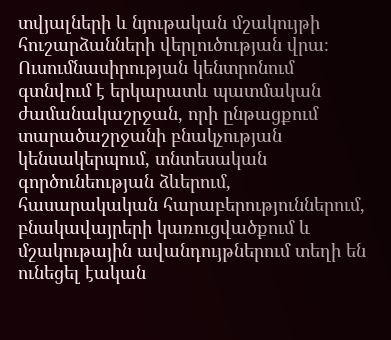տվյալների և նյութական մշակույթի հուշարձանների վերլուծության վրա։ Ուսումնասիրության կենտրոնում գտնվում է երկարատև պատմական ժամանակաշրջան, որի ընթացքում տարածաշրջանի բնակչության կենսակերպում, տնտեսական գործունեության ձևերում, հասարակական հարաբերություններում, բնակավայրերի կառուցվածքում և մշակութային ավանդույթներում տեղի են ունեցել էական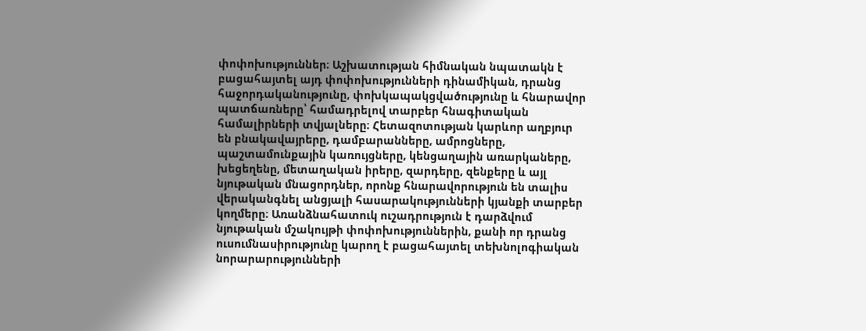փոփոխություններ։ Աշխատության հիմնական նպատակն է բացահայտել այդ փոփոխությունների դինամիկան, դրանց հաջորդականությունը, փոխկապակցվածությունը և հնարավոր պատճառները՝ համադրելով տարբեր հնագիտական համալիրների տվյալները։ Հետազոտության կարևոր աղբյուր են բնակավայրերը, դամբարանները, ամրոցները, պաշտամունքային կառույցները, կենցաղային առարկաները, խեցեղենը, մետաղական իրերը, զարդերը, զենքերը և այլ նյութական մնացորդներ, որոնք հնարավորություն են տալիս վերականգնել անցյալի հասարակությունների կյանքի տարբեր կողմերը։ Առանձնահատուկ ուշադրություն է դարձվում նյութական մշակույթի փոփոխություններին, քանի որ դրանց ուսումնասիրությունը կարող է բացահայտել տեխնոլոգիական նորարարությունների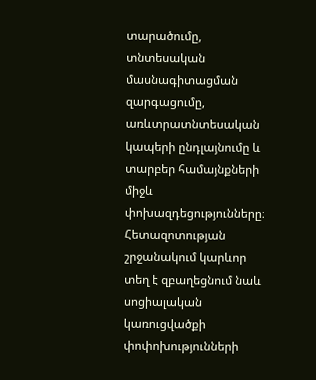տարածումը, տնտեսական մասնագիտացման զարգացումը, առևտրատնտեսական կապերի ընդլայնումը և տարբեր համայնքների միջև փոխազդեցությունները։ Հետազոտության շրջանակում կարևոր տեղ է զբաղեցնում նաև սոցիալական կառուցվածքի փոփոխությունների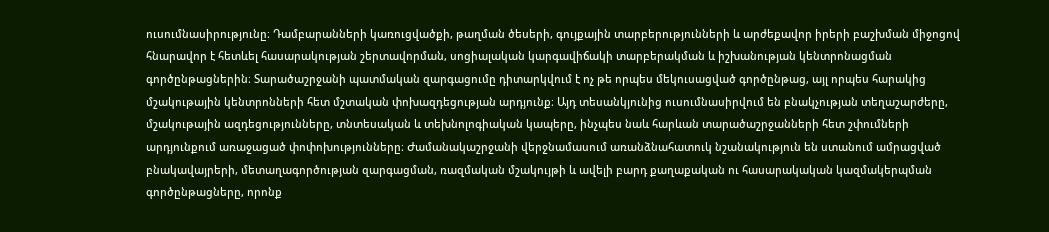ուսումնասիրությունը։ Դամբարանների կառուցվածքի, թաղման ծեսերի, գույքային տարբերությունների և արժեքավոր իրերի բաշխման միջոցով հնարավոր է հետևել հասարակության շերտավորման, սոցիալական կարգավիճակի տարբերակման և իշխանության կենտրոնացման գործընթացներին։ Տարածաշրջանի պատմական զարգացումը դիտարկվում է ոչ թե որպես մեկուսացված գործընթաց, այլ որպես հարակից մշակութային կենտրոնների հետ մշտական փոխազդեցության արդյունք։ Այդ տեսանկյունից ուսումնասիրվում են բնակչության տեղաշարժերը, մշակութային ազդեցությունները, տնտեսական և տեխնոլոգիական կապերը, ինչպես նաև հարևան տարածաշրջանների հետ շփումների արդյունքում առաջացած փոփոխությունները։ Ժամանակաշրջանի վերջնամասում առանձնահատուկ նշանակություն են ստանում ամրացված բնակավայրերի, մետաղագործության զարգացման, ռազմական մշակույթի և ավելի բարդ քաղաքական ու հասարակական կազմակերպման գործընթացները, որոնք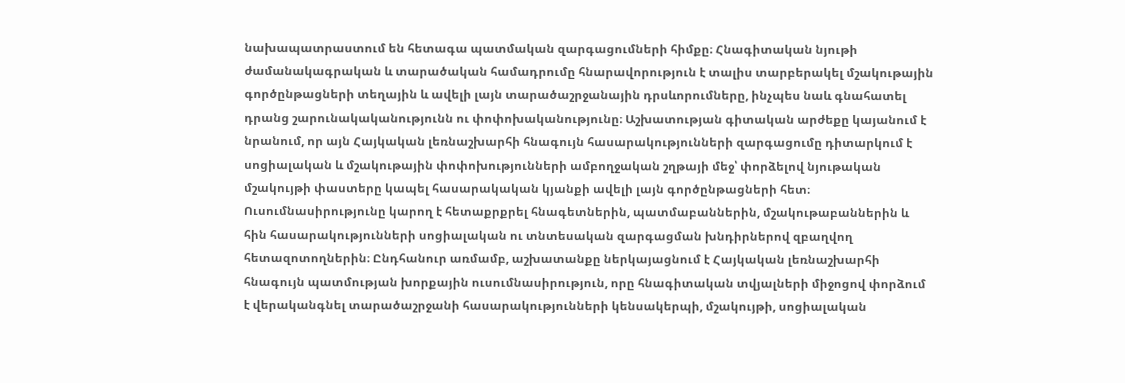նախապատրաստում են հետագա պատմական զարգացումների հիմքը։ Հնագիտական նյութի ժամանակագրական և տարածական համադրումը հնարավորություն է տալիս տարբերակել մշակութային գործընթացների տեղային և ավելի լայն տարածաշրջանային դրսևորումները, ինչպես նաև գնահատել դրանց շարունակականությունն ու փոփոխականությունը։ Աշխատության գիտական արժեքը կայանում է նրանում, որ այն Հայկական լեռնաշխարհի հնագույն հասարակությունների զարգացումը դիտարկում է սոցիալական և մշակութային փոփոխությունների ամբողջական շղթայի մեջ՝ փորձելով նյութական մշակույթի փաստերը կապել հասարակական կյանքի ավելի լայն գործընթացների հետ։ Ուսումնասիրությունը կարող է հետաքրքրել հնագետներին, պատմաբաններին, մշակութաբաններին և հին հասարակությունների սոցիալական ու տնտեսական զարգացման խնդիրներով զբաղվող հետազոտողներին։ Ընդհանուր առմամբ, աշխատանքը ներկայացնում է Հայկական լեռնաշխարհի հնագույն պատմության խորքային ուսումնասիրություն, որը հնագիտական տվյալների միջոցով փորձում է վերականգնել տարածաշրջանի հասարակությունների կենսակերպի, մշակույթի, սոցիալական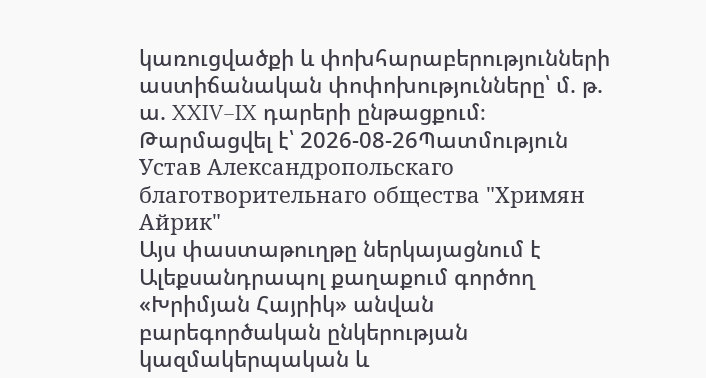կառուցվածքի և փոխհարաբերությունների աստիճանական փոփոխությունները՝ մ. թ. ա. XXIV–IX դարերի ընթացքում։
Թարմացվել է՝ 2026-08-26Պատմություն
Устав Александропольскаго благотворительнаго общества "Хримян Айрик"
Այս փաստաթուղթը ներկայացնում է Ալեքսանդրապոլ քաղաքում գործող «Խրիմյան Հայրիկ» անվան բարեգործական ընկերության կազմակերպական և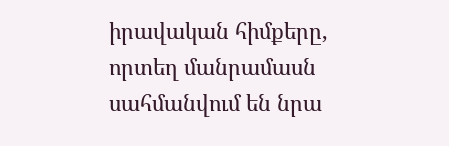իրավական հիմքերը, որտեղ մանրամասն սահմանվում են նրա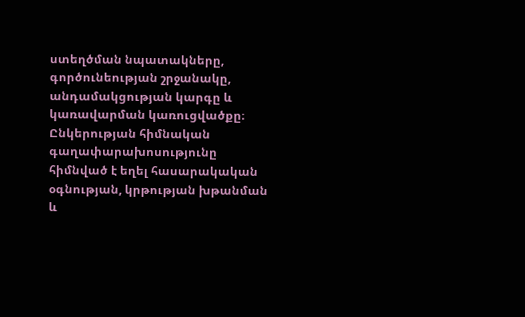ստեղծման նպատակները, գործունեության շրջանակը, անդամակցության կարգը և կառավարման կառուցվածքը։ Ընկերության հիմնական գաղափարախոսությունը հիմնված է եղել հասարակական օգնության, կրթության խթանման և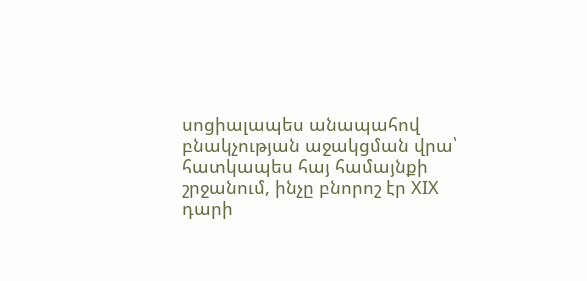սոցիալապես անապահով բնակչության աջակցման վրա՝ հատկապես հայ համայնքի շրջանում, ինչը բնորոշ էր XIX դարի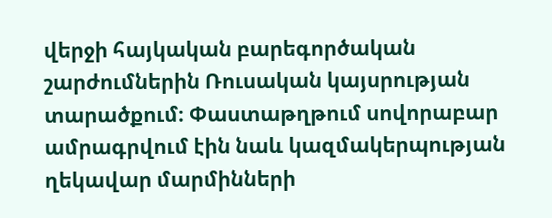վերջի հայկական բարեգործական շարժումներին Ռուսական կայսրության տարածքում։ Փաստաթղթում սովորաբար ամրագրվում էին նաև կազմակերպության ղեկավար մարմինների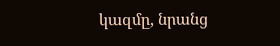կազմը, նրանց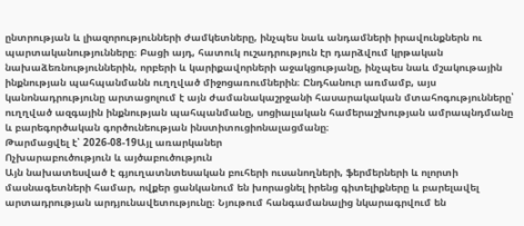ընտրության և լիազորությունների ժամկետները, ինչպես նաև անդամների իրավունքներն ու պարտականությունները։ Բացի այդ, հատուկ ուշադրություն էր դարձվում կրթական նախաձեռնություններին, որբերի և կարիքավորների աջակցությանը, ինչպես նաև մշակութային ինքնության պահպանմանն ուղղված միջոցառումներին։ Ընդհանուր առմամբ, այս կանոնադրությունը արտացոլում է այն ժամանակաշրջանի հասարակական մտահոգությունները՝ ուղղված ազգային ինքնության պահպանմանը, սոցիալական համերաշխության ամրապնդմանը և բարեգործական գործունեության ինստիտուցիոնալացմանը։
Թարմացվել է՝ 2026-08-19Այլ առարկաներ
Ոչխարաբուծություն և այծաբուծություն
Այն նախատեսված է գյուղատնտեսական բուհերի ուսանողների, ֆերմերների և ոլորտի մասնագետների համար, ովքեր ցանկանում են խորացնել իրենց գիտելիքները և բարելավել արտադրության արդյունավետությունը։ Նյութում հանգամանալից նկարագրվում են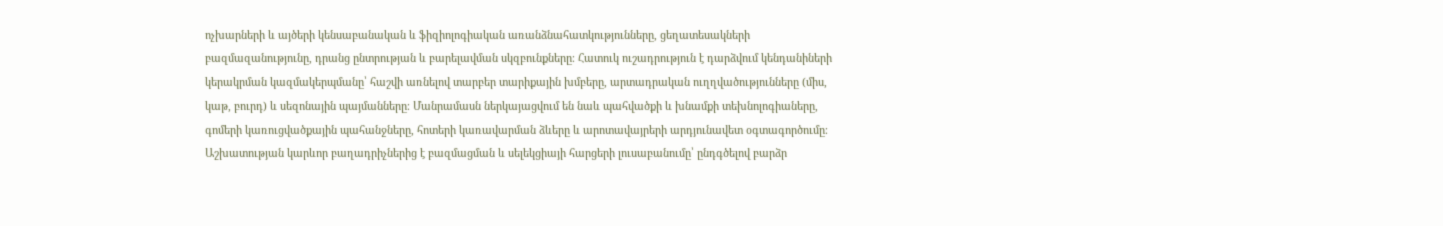ոչխարների և այծերի կենսաբանական և ֆիզիոլոգիական առանձնահատկությունները, ցեղատեսակների բազմազանությունը, դրանց ընտրության և բարելավման սկզբունքները։ Հատուկ ուշադրություն է դարձվում կենդանիների կերակրման կազմակերպմանը՝ հաշվի առնելով տարբեր տարիքային խմբերը, արտադրական ուղղվածությունները (միս, կաթ, բուրդ) և սեզոնային պայմանները։ Մանրամասն ներկայացվում են նաև պահվածքի և խնամքի տեխնոլոգիաները, գոմերի կառուցվածքային պահանջները, հոտերի կառավարման ձևերը և արոտավայրերի արդյունավետ օգտագործումը։ Աշխատության կարևոր բաղադրիչներից է բազմացման և սելեկցիայի հարցերի լուսաբանումը՝ ընդգծելով բարձր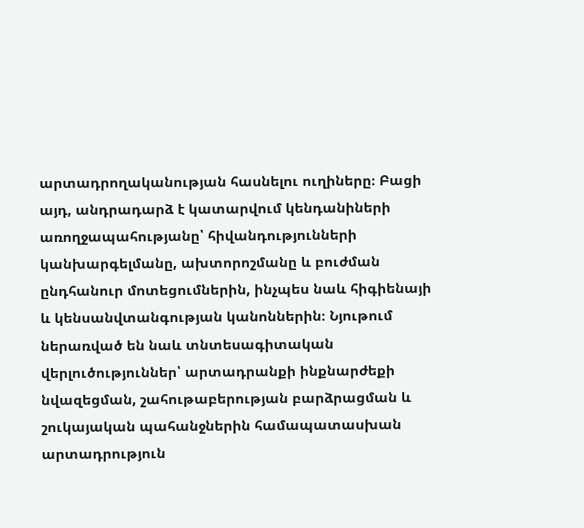արտադրողականության հասնելու ուղիները։ Բացի այդ, անդրադարձ է կատարվում կենդանիների առողջապահությանը՝ հիվանդությունների կանխարգելմանը, ախտորոշմանը և բուժման ընդհանուր մոտեցումներին, ինչպես նաև հիգիենայի և կենսանվտանգության կանոններին։ Նյութում ներառված են նաև տնտեսագիտական վերլուծություններ՝ արտադրանքի ինքնարժեքի նվազեցման, շահութաբերության բարձրացման և շուկայական պահանջներին համապատասխան արտադրություն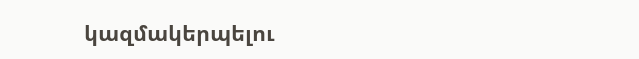կազմակերպելու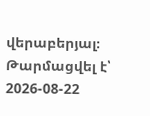վերաբերյալ։
Թարմացվել է՝ 2026-08-22